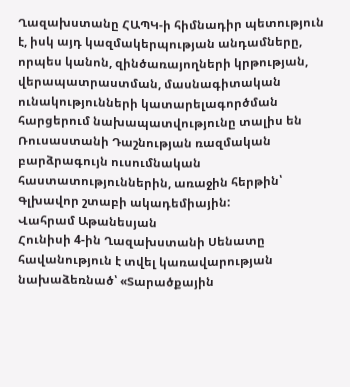Ղազախստանը ՀԱՊԿ‑ի հիմնադիր պետություն է, իսկ այդ կազմակերպության անդամները, որպես կանոն, զինծառայողների կրթության, վերապատրաստման, մասնագիտական ունակությունների կատարելագործման հարցերում նախապատվությունը տալիս են Ռուսաստանի Դաշնության ռազմական բարձրագույն ուսումնական հաստատություններին, առաջին հերթին՝ Գլխավոր շտաբի ակադեմիային:
Վահրամ Աթանեսյան
Հունիսի 4‑ին Ղազախստանի Սենատը հավանություն է տվել կառավարության նախաձեռնած՝ «Տարածքային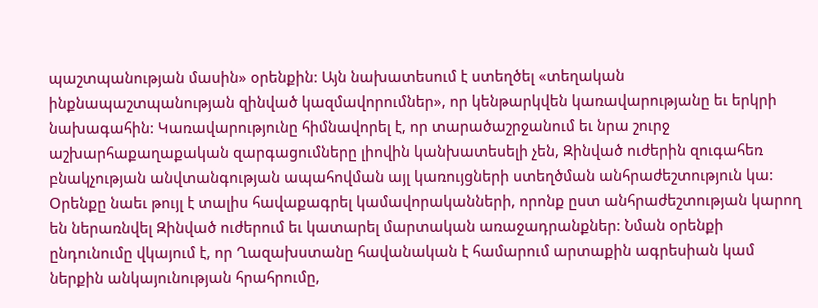պաշտպանության մասին» օրենքին: Այն նախատեսում է ստեղծել «տեղական ինքնապաշտպանության զինված կազմավորումներ», որ կենթարկվեն կառավարությանը եւ երկրի նախագահին: Կառավարությունը հիմնավորել է, որ տարածաշրջանում եւ նրա շուրջ աշխարհաքաղաքական զարգացումները լիովին կանխատեսելի չեն, Զինված ուժերին զուգահեռ բնակչության անվտանգության ապահովման այլ կառույցների ստեղծման անհրաժեշտություն կա: Օրենքը նաեւ թույլ է տալիս հավաքագրել կամավորականների, որոնք ըստ անհրաժեշտության կարող են ներառնվել Զինված ուժերում եւ կատարել մարտական առաջադրանքներ: Նման օրենքի ընդունումը վկայում է, որ Ղազախստանը հավանական է համարում արտաքին ագրեսիան կամ ներքին անկայունության հրահրումը,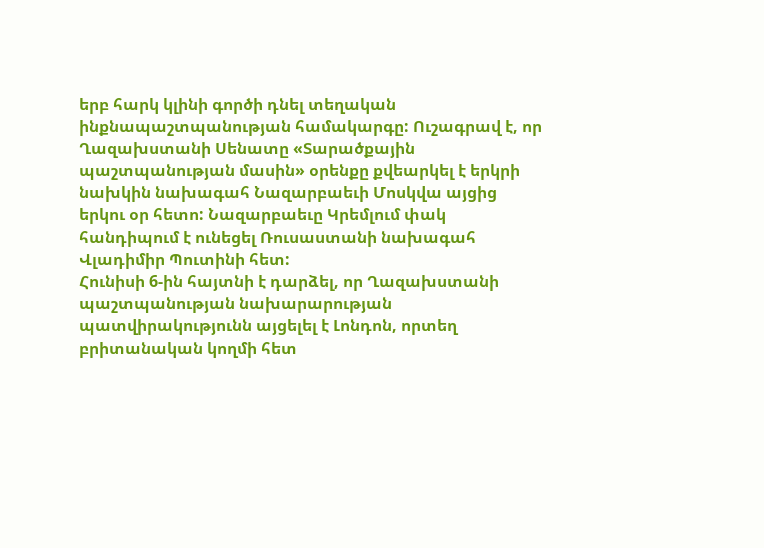երբ հարկ կլինի գործի դնել տեղական ինքնապաշտպանության համակարգը: Ուշագրավ է, որ Ղազախստանի Սենատը «Տարածքային պաշտպանության մասին» օրենքը քվեարկել է երկրի նախկին նախագահ Նազարբաեւի Մոսկվա այցից երկու օր հետո: Նազարբաեւը Կրեմլում փակ հանդիպում է ունեցել Ռուսաստանի նախագահ Վլադիմիր Պուտինի հետ:
Հունիսի 6‑ին հայտնի է դարձել, որ Ղազախստանի պաշտպանության նախարարության պատվիրակությունն այցելել է Լոնդոն, որտեղ բրիտանական կողմի հետ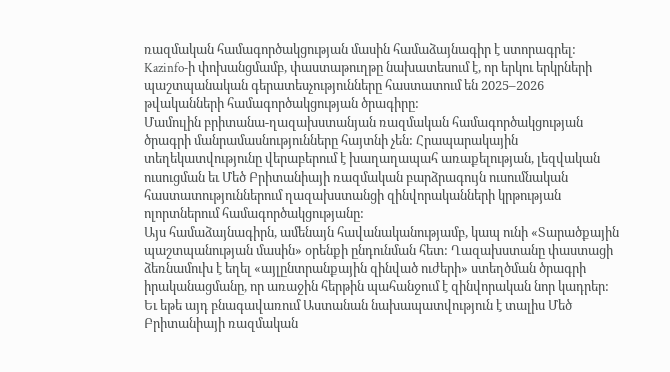ռազմական համագործակցության մասին համաձայնագիր է ստորագրել: Kazinfo‑ի փոխանցմամբ, փաստաթուղթը նախատեսում է, որ երկու երկրների պաշտպանական գերատեսչությունները հաստատում են 2025–2026 թվականների համագործակցության ծրագիրը:
Մամուլին բրիտանա-ղազախստանյան ռազմական համագործակցության ծրագրի մանրամասնությունները հայտնի չեն: Հրապարակային տեղեկատվությունը վերաբերում է խաղաղապահ առաքելության, լեզվական ուսուցման եւ Մեծ Բրիտանիայի ռազմական բարձրագույն ուսումնական հաստատություններում ղազախստանցի զինվորականների կրթության ոլորտներում համագործակցությանը:
Այս համաձայնագիրն, ամենայն հավանականությամբ, կապ ունի «Տարածքային պաշտպանության մասին» օրենքի ընդունման հետ: Ղազախստանը փաստացի ձեռնամուխ է եղել «այլընտրանքային զինված ուժերի» ստեղծման ծրագրի իրականացմանը, որ առաջին հերթին պահանջում է զինվորական նոր կադրեր: Եւ եթե այդ բնագավառում Աստանան նախապատվություն է տալիս Մեծ Բրիտանիայի ռազմական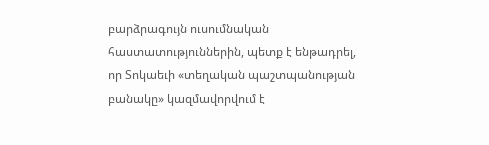բարձրագույն ուսումնական հաստատություններին, պետք է ենթադրել, որ Տոկաեւի «տեղական պաշտպանության բանակը» կազմավորվում է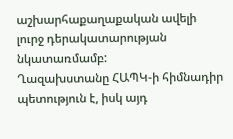աշխարհաքաղաքական ավելի լուրջ դերակատարության նկատառմամբ:
Ղազախստանը ՀԱՊԿ‑ի հիմնադիր պետություն է, իսկ այդ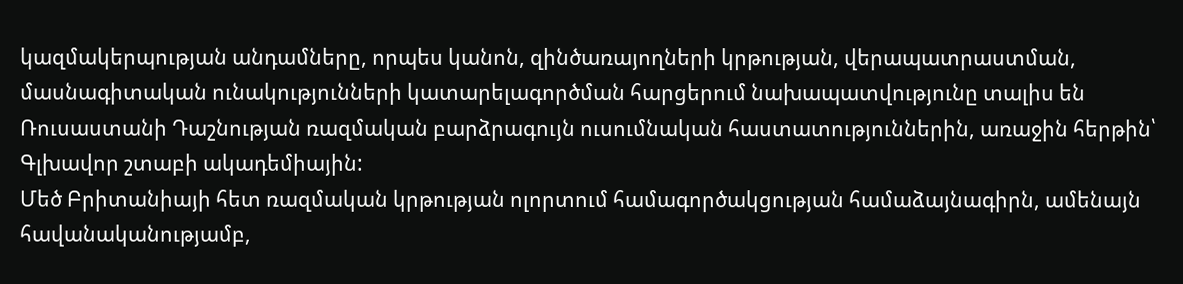կազմակերպության անդամները, որպես կանոն, զինծառայողների կրթության, վերապատրաստման, մասնագիտական ունակությունների կատարելագործման հարցերում նախապատվությունը տալիս են Ռուսաստանի Դաշնության ռազմական բարձրագույն ուսումնական հաստատություններին, առաջին հերթին՝ Գլխավոր շտաբի ակադեմիային:
Մեծ Բրիտանիայի հետ ռազմական կրթության ոլորտում համագործակցության համաձայնագիրն, ամենայն հավանականությամբ,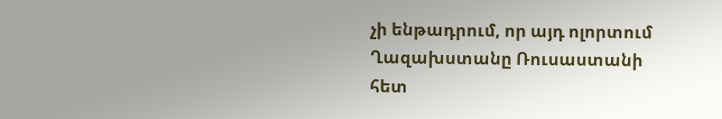չի ենթադրում, որ այդ ոլորտում Ղազախստանը Ռուսաստանի հետ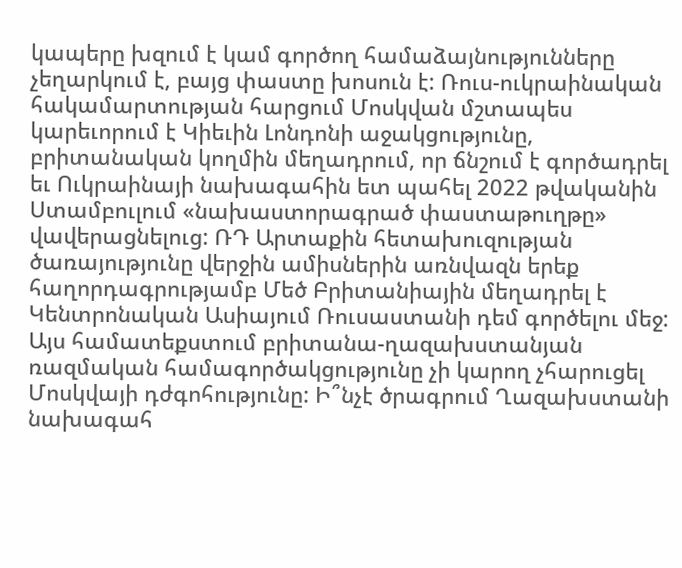կապերը խզում է կամ գործող համաձայնությունները չեղարկում է, բայց փաստը խոսուն է: Ռուս-ուկրաինական հակամարտության հարցում Մոսկվան մշտապես կարեւորում է Կիեւին Լոնդոնի աջակցությունը, բրիտանական կողմին մեղադրում, որ ճնշում է գործադրել եւ Ուկրաինայի նախագահին ետ պահել 2022 թվականին Ստամբուլում «նախաստորագրած փաստաթուղթը» վավերացնելուց: ՌԴ Արտաքին հետախուզության ծառայությունը վերջին ամիսներին առնվազն երեք հաղորդագրությամբ Մեծ Բրիտանիային մեղադրել է Կենտրոնական Ասիայում Ռուսաստանի դեմ գործելու մեջ:
Այս համատեքստում բրիտանա-ղազախստանյան ռազմական համագործակցությունը չի կարող չհարուցել Մոսկվայի դժգոհությունը: Ի՞նչէ ծրագրում Ղազախստանի նախագահ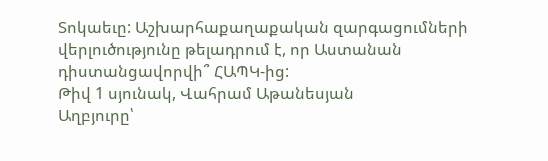Տոկաեւը: Աշխարհաքաղաքական զարգացումների վերլուծությունը թելադրում է, որ Աստանան դիստանցավորվի՞ ՀԱՊԿ-ից:
Թիվ 1 սյունակ, Վահրամ Աթանեսյան
Աղբյուրը՝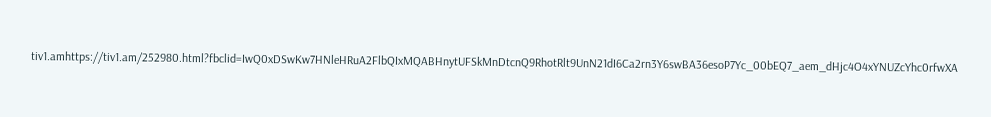tiv1.amhttps://tiv1.am/252980.html?fbclid=IwQ0xDSwKw7HNleHRuA2FlbQIxMQABHnytUFSkMnDtcnQ9RhotRlt9UnN21dI6Ca2rn3Y6swBA36esoP7Yc_00bEQ7_aem_dHjc4O4xYNUZcYhc0rfwXA